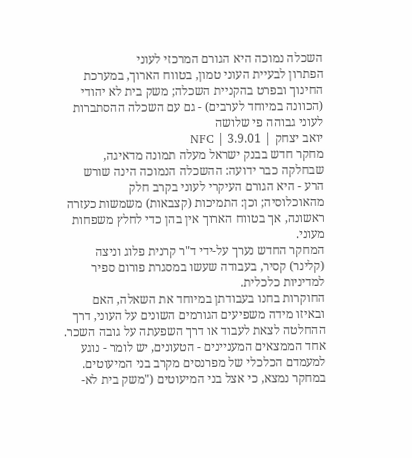השכלה נמוכה היא הגורם המרכזי לעוני
הפתרון לבעיית העוני טמון, בטווח הארוך, במערכת החינוך ובפרט בהקניית השכלה; משק בית לא יהודי (הכוונה במיוחד לערבים) - גם עם השכלה ההסתברות לעוני גבוהה פי שלושה
יואב יצחק | 3.9.01 | NFC
מחקר חדש בבנק ישראל מעלה תמונה מדאיגה, שבחלקה כבר ידועה: ההשכלה הנמוכה הינה שורש הרע - היא הגורם העיקרי לעוני בקרב חלק מהאוכלוסיה; וכן: התמיכות (קצבאות) משמשות כעזרה ראשונה, אך בטווח הארוך אין בהן כדי לחלץ משפחות מעוני.
המחקר החדש נערך על-ידי ד"ר קרנית פלוג וניצה (קלינר) קסיר, בעבודה שעשו במסגרת פורום ספיר למדיניות כלכלית.
החוקרות בחנו בעבודתן במיוחד את השאלה, האם ובאיזו מידה משפיעים הגורמים השונים על העוני, דרך ההחלטה לצאת לעבוד או דרך השפעתה על גובה השכר.
אחד הממצאים המעניינים - הטעונים, יש לומר - נוגע למעמדם הכלכלי של מפרנסים מקרב בני המיעוטים. במחקר נמצא, כי אצל בני המיעוטים ("משק בית לא-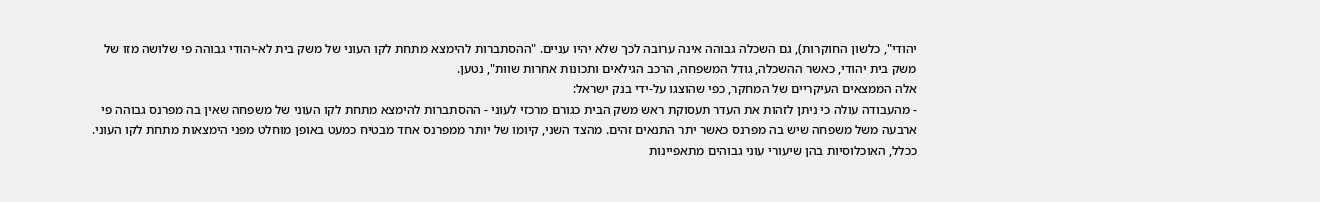יהודי", כלשון החוקרות), גם השכלה גבוהה אינה ערובה לכך שלא יהיו עניים. "ההסתברות להימצא מתחת לקו העוני של משק בית לא-יהודי גבוהה פי שלושה מזו של משק בית יהודי, כאשר ההשכלה, גודל המשפחה, הרכב הגילאים ותכונות אחרות שוות", נטען.
אלה הממצאים העיקריים של המחקר, כפי שהוצגו על-ידי בנק ישראל:
- מהעבודה עולה כי ניתן לזהות את העדר תעסוקת ראש משק הבית כגורם מרכזי לעוני - ההסתברות להימצא מתחת לקו העוני של משפחה שאין בה מפרנס גבוהה פי ארבעה משל משפחה שיש בה מפרנס כאשר יתר התנאים זהים. מהצד השני, קיומו של יותר ממפרנס אחד מבטיח כמעט באופן מוחלט מפני הימצאות מתחת לקו העוני. ככלל, האוכלוסיות בהן שיעורי עוני גבוהים מתאפיינות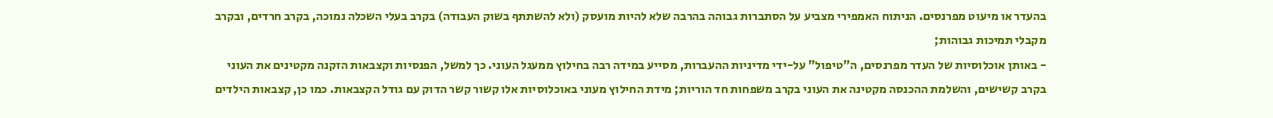בהעדר או מיעוט מפרנסים. הניתוח האמפירי מצביע על הסתברות גבוהה בהרבה שלא להיות מועסק (ולא להשתתף בשוק העבודה) בקרב בעלי השכלה נמוכה, בקרב חרדים, ובקרב מקבלי תמיכות גבוהות;
- באותן אוכלוסיות של העדר מפרנסים, ה"טיפול" על-ידי מדיניות ההעברות, מסייע במידה רבה בחילוץ ממעגל העוני. כך למשל, הפנסיות וקצבאות הזקנה מקטינים את העוני בקרב קשישים, והשלמת ההכנסה מקטינה את העוני בקרב משפחות חד הוריות; מידת החילוץ מעוני באוכלוסיות אלו קשור קשר הדוק עם גודל הקצבאות. כמו כן, קצבאות הילדים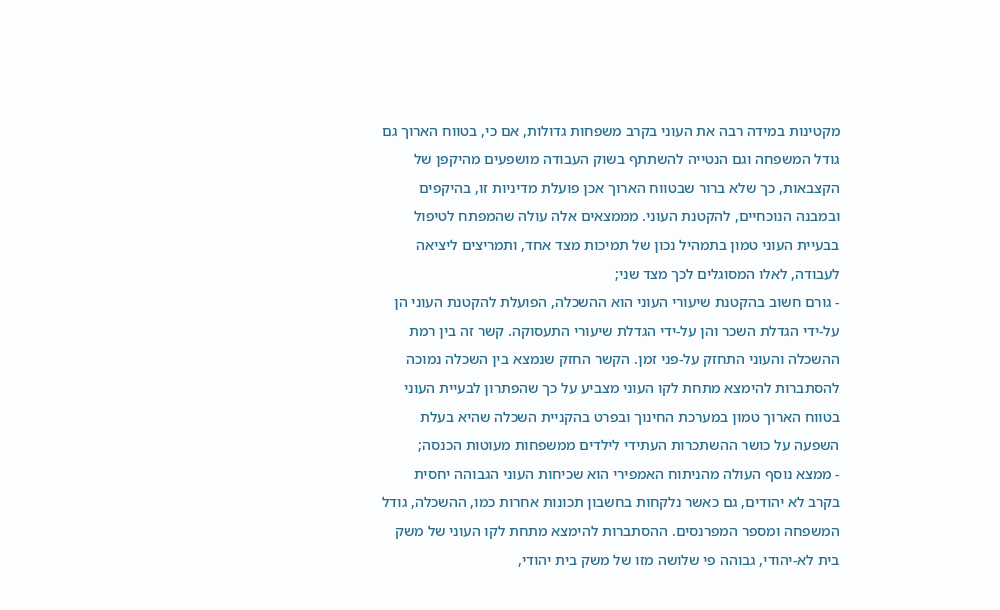מקטינות במידה רבה את העוני בקרב משפחות גדולות, אם כי, בטווח הארוך גם גודל המשפחה וגם הנטייה להשתתף בשוק העבודה מושפעים מהיקפן של הקצבאות, כך שלא ברור שבטווח הארוך אכן פועלת מדיניות זו, בהיקפים ובמבנה הנוכחיים, להקטנת העוני. מממצאים אלה עולה שהמפתח לטיפול בבעיית העוני טמון בתמהיל נכון של תמיכות מצד אחד, ותמריצים ליציאה לעבודה, לאלו המסוגלים לכך מצד שני;
- גורם חשוב בהקטנת שיעורי העוני הוא ההשכלה, הפועלת להקטנת העוני הן על-ידי הגדלת השכר והן על-ידי הגדלת שיעורי התעסוקה. קשר זה בין רמת ההשכלה והעוני התחזק על-פני זמן. הקשר החזק שנמצא בין השכלה נמוכה להסתברות להימצא מתחת לקו העוני מצביע על כך שהפתרון לבעיית העוני בטווח הארוך טמון במערכת החינוך ובפרט בהקניית השכלה שהיא בעלת השפעה על כושר ההשתכרות העתידי לילדים ממשפחות מעוטות הכנסה;
- ממצא נוסף העולה מהניתוח האמפירי הוא שכיחות העוני הגבוהה יחסית בקרב לא יהודים, גם כאשר נלקחות בחשבון תכונות אחרות כמו, ההשכלה, גודל המשפחה ומספר המפרנסים. ההסתברות להימצא מתחת לקו העוני של משק בית לא-יהודי, גבוהה פי שלושה מזו של משק בית יהודי,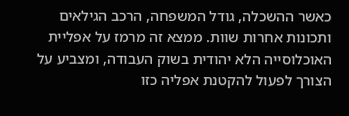כאשר ההשכלה, גודל המשפחה, הרכב הגילאים ותכונות אחרות שוות. ממצא זה מרמז על אפליית האוכלוסייה הלא יהודית בשוק העבודה, ומצביע על הצורך לפעול להקטנת אפליה כזו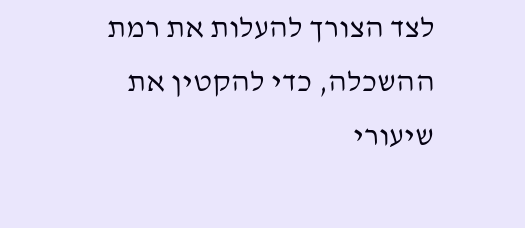לצד הצורך להעלות את רמת ההשכלה, כדי להקטין את שיעורי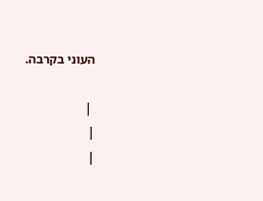העוני בקרבה.

 |
|
|